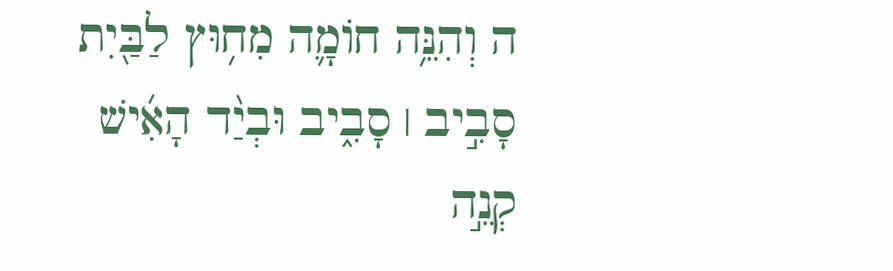ה וְהִנֵּ֥ה חוֹמָ֛ה מִח֥וּץ לַבַּ֖יִת סָבִ֣יב ׀ סָבִ֑יב וּבְיַ֨ד הָאִ֜ישׁ קְנֵ֣ה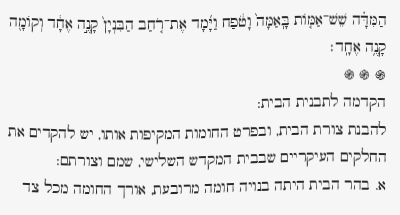הַמִּדָּ֗ה שֵׁשׁ־אַמּ֤וֹת בָּֽאַמָּה֙ וָטֹ֔פַח וַיָּ֜מָד אֶת־רֹ֤חַב הַבִּנְיָן֙ קָנֶ֣ה אֶחָ֔ד וְקוֹמָ֖ה קָנֶ֥ה אֶחָֽד׃
֍ ֍ ֍
הקדמה לתבנית הבית:
להבנת צורת הבית, ובפרט החומות המקיפות אותו, יש להקדים את החלקים העיקריים שבבית המקדש השלישי, שמם וצורתם:
א. בהר הבית היתה בנויה חומה מרובעת, אורך החומה מכל צד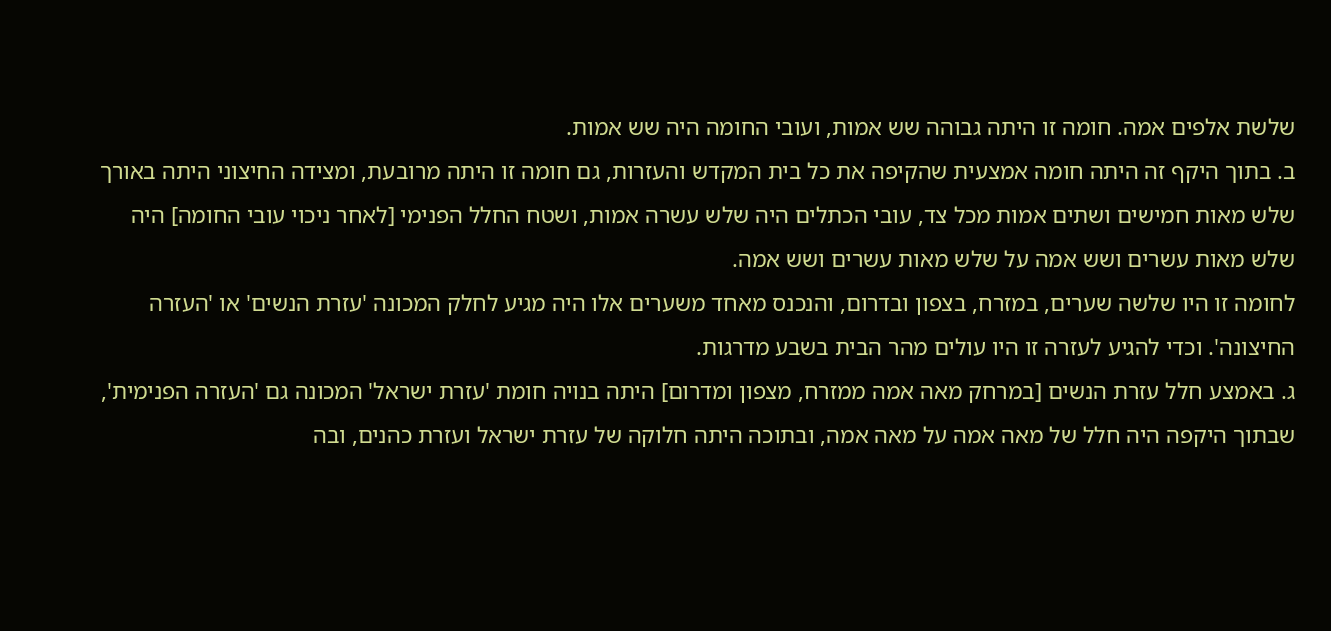שלשת אלפים אמה. חומה זו היתה גבוהה שש אמות, ועובי החומה היה שש אמות.
ב. בתוך היקף זה היתה חומה אמצעית שהקיפה את כל בית המקדש והעזרות, גם חומה זו היתה מרובעת, ומצידה החיצוני היתה באורך שלש מאות חמישים ושתים אמות מכל צד, עובי הכתלים היה שלש עשרה אמות, ושטח החלל הפנימי [לאחר ניכוי עובי החומה] היה שלש מאות עשרים ושש אמה על שלש מאות עשרים ושש אמה.
לחומה זו היו שלשה שערים, במזרח, בצפון ובדרום, והנכנס מאחד משערים אלו היה מגיע לחלק המכונה 'עזרת הנשים' או 'העזרה החיצונה'. וכדי להגיע לעזרה זו היו עולים מהר הבית בשבע מדרגות.
ג. באמצע חלל עזרת הנשים [במרחק מאה אמה ממזרח, מצפון ומדרום] היתה בנויה חומת 'עזרת ישראל' המכונה גם 'העזרה הפנימית', שבתוך היקפה היה חלל של מאה אמה על מאה אמה, ובתוכה היתה חלוקה של עזרת ישראל ועזרת כהנים, ובה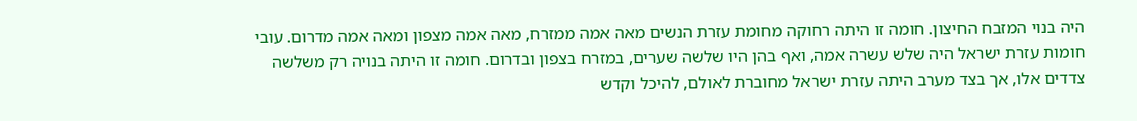היה בנוי המזבח החיצון. חומה זו היתה רחוקה מחומת עזרת הנשים מאה אמה ממזרח, מאה אמה מצפון ומאה אמה מדרום. עובי חומות עזרת ישראל היה שלש עשרה אמה, ואף בהן היו שלשה שערים, במזרח בצפון ובדרום. חומה זו היתה בנויה רק משלשה צדדים אלו, אך בצד מערב היתה עזרת ישראל מחוברת לאולם, להיכל וקדש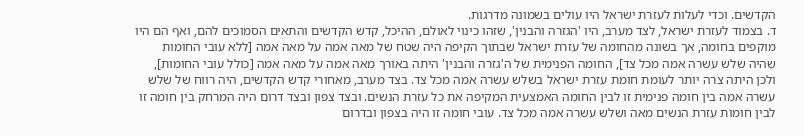הקדשים. וכדי לעלות לעזרת ישראל היו עולים בשמונה מדרגות.
ד. בצמוד לעזרת ישראל, לצד מערב, היו 'הגזרה והבנין', שזהו כינוי לאולם, ההיכל, קדש הקדשים והתאים הסמוכים להם, ואף הם היו מוקפים בחומה, אך בשונה מהחומה של עזרת ישראל שבתוך הקיפה היה שטח של מאה אמה על מאה אמה [ללא עובי החומות שהיה שלש עשרה אמה מכל צד], החומה הפנימית של ה'גזרה והבנין' היתה באורך מאה אמה על מאה אמה [כולל עובי החומות], ולכן היתה צרה יותר לעומת חומת עזרת ישראל בשלש עשרה אמה מכל צד. בצד מערב, מאחורי קדש הקדשים, היה רווח של שלש עשרה אמה בין חומה פנימית זו לבין החומה האמצעית המקיפה את כל עזרת הנשים. ובצד צפון ובצד דרום היה המרחק בין חומה זו לבין חומות עזרת הנשים מאה ושלש עשרה אמה מכל צד. עובי חומה זו היה בצפון ובדרום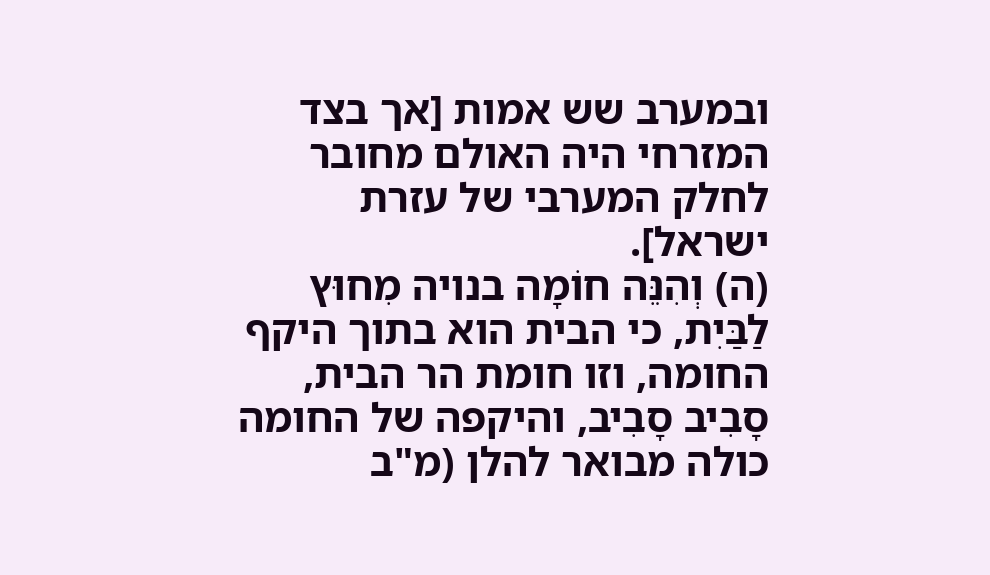ובמערב שש אמות [אך בצד המזרחי היה האולם מחובר לחלק המערבי של עזרת ישראל].
(ה) וְהִנֵּה חוֹמָה בנויה מִחוּץ לַבַּיִת, כי הבית הוא בתוך היקף החומה, וזו חומת הר הבית, סָבִיב סָבִיב, והיקפה של החומה כולה מבואר להלן (מ"ב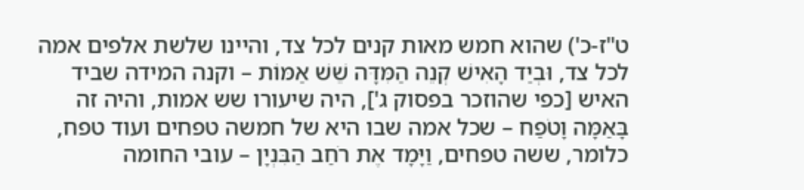ט"ז-כ') שהוא חמש מאות קנים לכל צד, והיינו שלשת אלפים אמה לכל צד, וּבְיַד הָאִישׁ קְנֵה הַמִּדָּה שֵׁשׁ אַמּוֹת – וקנה המידה שביד האיש [כפי שהוזכר בפסוק ג'], היה שיעורו שש אמות, והיה זה בָּאַמָּה וָטֹפַח – שכל אמה שבו היא של חמשה טפחים ועוד טפח, כלומר, ששה טפחים, וַיָּמָד אֶת רֹחַב הַבִּנְיָן – עובי החומה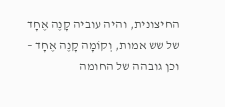החיצונית, והיה עוביה קָנֶה אֶחָד של שש אמות, וְקוֹמָה קָנֶה אֶחָד – וכן גובהה של החומה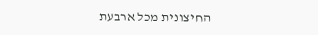החיצונית מכל ארבעת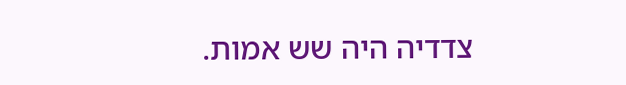צדדיה היה שש אמות.